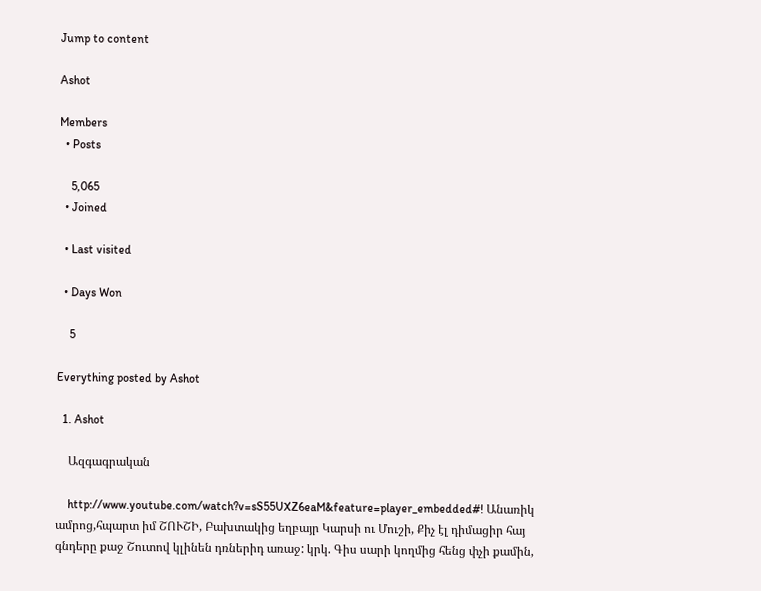Jump to content

Ashot

Members
  • Posts

    5,065
  • Joined

  • Last visited

  • Days Won

    5

Everything posted by Ashot

  1. Ashot

    Ազգագրական

    http://www.youtube.com/watch?v=sS55UXZ6eaM&feature=player_embedded#! Անառիկ ամրոց,հպարտ իմ ՇՈՒՇԻ, Բախտակից եղբայր Կարսի ու Մուշի, Քիչ էլ դիմացիր հայ գնդերը քաջ Շուտով կլինեն դռներիդ առաջ: կրկ. Գիս սարի կողմից հենց փչի քամին,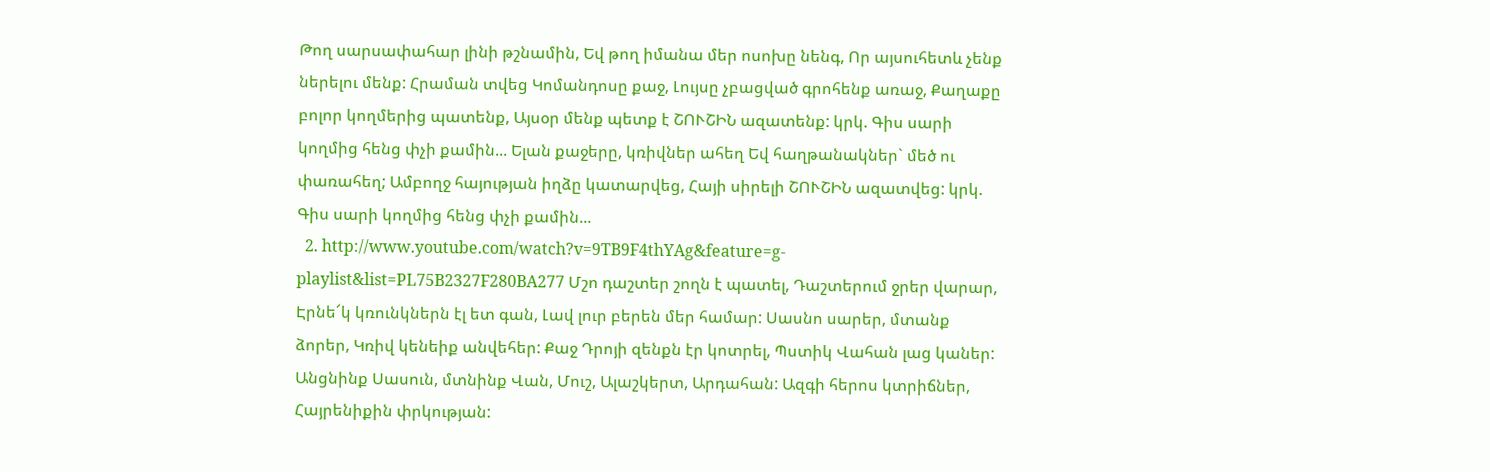Թող սարսափահար լինի թշնամին, Եվ թող իմանա մեր ոսոխը նենգ, Որ այսուհետև չենք ներելու մենք: Հրաման տվեց Կոմանդոսը քաջ, Լույսը չբացված գրոհենք առաջ, Քաղաքը բոլոր կողմերից պատենք, Այսօր մենք պետք է ՇՈՒՇԻՆ ազատենք: կրկ. Գիս սարի կողմից հենց փչի քամին... Ելան քաջերը, կռիվներ ահեղ Եվ հաղթանակներ` մեծ ու փառահեղ; Ամբողջ հայության իղձը կատարվեց, Հայի սիրելի ՇՈՒՇԻՆ ազատվեց: կրկ. Գիս սարի կողմից հենց փչի քամին...
  2. http://www.youtube.com/watch?v=9TB9F4thYAg&feature=g-playlist&list=PL75B2327F280BA277 Մշո դաշտեր շողն է պատել, Դաշտերում ջրեր վարար, Էրնե՜կ կռունկներն էլ ետ գան, Լավ լուր բերեն մեր համար: Սասնո սարեր, մտանք ձորեր, Կռիվ կենեիք անվեհեր: Քաջ Դրոյի զենքն էր կոտրել, Պստիկ Վահան լաց կաներ: Անցնինք Սասուն, մտնինք Վան, Մուշ, Ալաշկերտ, Արդահան: Ազգի հերոս կտրիճներ, Հայրենիքին փրկության: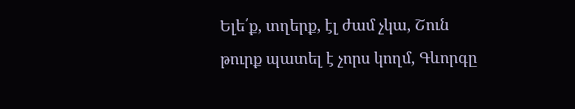Ելե՛ք, տղերք, էլ ժամ չկա, Շուն թուրք պատել է չորս կողմ, Գևորգը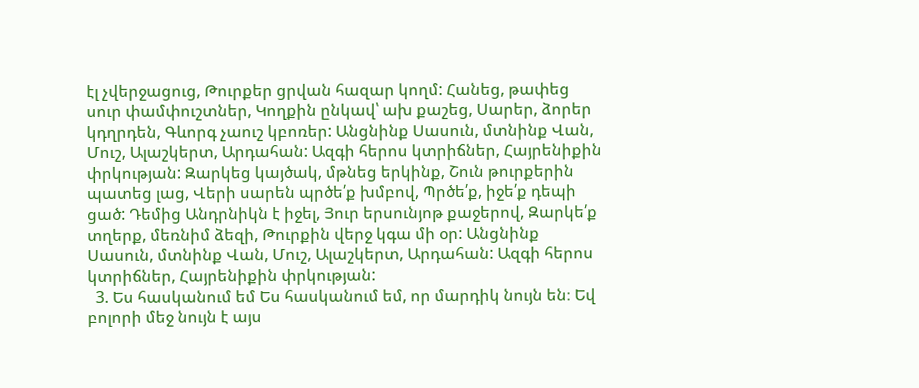էլ չվերջացուց, Թուրքեր ցրվան հազար կողմ: Հանեց, թափեց սուր փամփուշտներ, Կողքին ընկավ՝ ախ քաշեց, Սարեր, ձորեր կդղրդեն, Գևորգ չաուշ կբոռեր: Անցնինք Սասուն, մտնինք Վան, Մուշ, Ալաշկերտ, Արդահան: Ազգի հերոս կտրիճներ, Հայրենիքին փրկության: Զարկեց կայծակ, մթնեց երկինք, Շուն թուրքերին պատեց լաց, Վերի սարեն պրծե՛ք խմբով, Պրծե՛ք, իջե՛ք դեպի ցած: Դեմից Անդրնիկն է իջել, Յուր երսունյոթ քաջերով, Զարկե՛ք տղերք, մեռնիմ ձեզի, Թուրքին վերջ կգա մի օր: Անցնինք Սասուն, մտնինք Վան, Մուշ, Ալաշկերտ, Արդահան: Ազգի հերոս կտրիճներ, Հայրենիքին փրկության:
  3. Ես հասկանում եմ Ես հասկանում եմ, որ մարդիկ նույն են։ Եվ բոլորի մեջ նույն է այս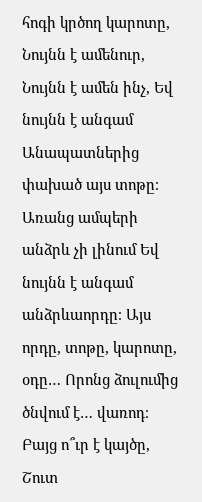հոգի կրծող կարոտը, Նույնն է ամենուր, Նույնն է ամեն ինչ, Եվ նույնն է անգամ Անապատներից փախած այս տոթը։ Առանց ամպերի անձրև չի լինում Եվ նույնն է անգամ անձրևաորդը։ Այս որդը, տոթը, կարոտը, օդը… Որոնց ձուլումից ծնվում է… վառոդ։ Բայց ո՞ւր է կայծը, Շուտ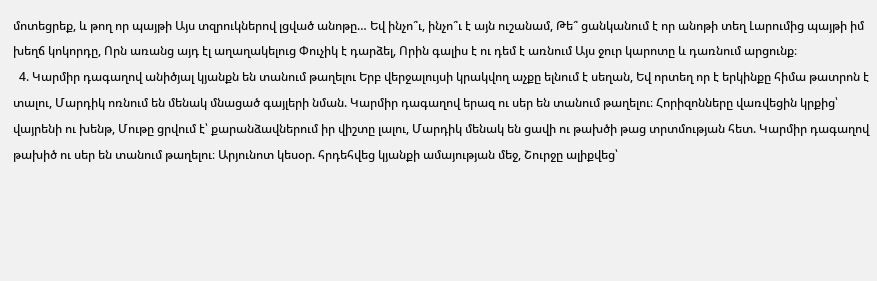մոտեցրեք, և թող որ պայթի Այս տզրուկներով լցված անոթը… Եվ ինչո՞ւ, ինչո՞ւ է այն ուշանամ, Թե՞ ցանկանում է որ անոթի տեղ Լարումից պայթի իմ խեղճ կոկորդը, Որն առանց այդ էլ աղաղակելուց Փուչիկ է դարձել, Որին գալիս է ու դեմ է առնում Այս ջուր կարոտը և դառնում արցունք։
  4. Կարմիր դագաղով անիծյալ կյանքն են տանում թաղելու Երբ վերջալույսի կրակվող աչքը ելնում է սեղան, Եվ որտեղ որ է երկինքը հիմա թատրոն է տալու, Մարդիկ ոռնում են մենակ մնացած գայլերի նման. Կարմիր դագաղով երազ ու սեր են տանում թաղելու։ Հորիզոնները վառվեցին կրքից՝ վայրենի ու խենթ, Մութը ցրվում է՝ քարանձավներում իր վիշտը լալու, Մարդիկ մենակ են ցավի ու թախծի թաց տրտմության հետ. Կարմիր դագաղով թախիծ ու սեր են տանում թաղելու։ Արյունոտ կեսօր. հրդեհվեց կյանքի ամայության մեջ, Շուրջը ալիքվեց՝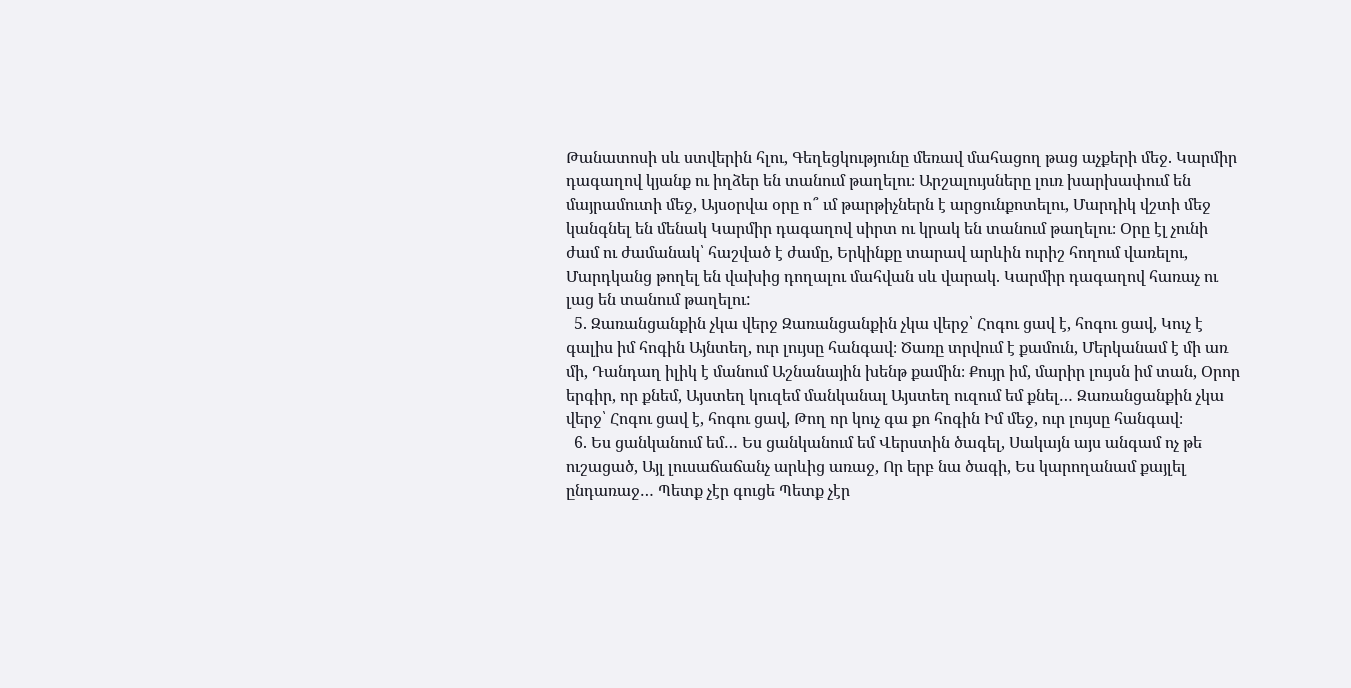Թանատոսի սև ստվերին հլու, Գեղեցկությունը մեռավ մահացող թաց աչքերի մեջ. Կարմիր դագաղով կյանք ու իղձեր են տանում թաղելու։ Արշալույսները լուռ խարխափում են մայրամուտի մեջ, Այսօրվա օրը ո՞ ւմ թարթիչներն է արցունքոտելու, Մարդիկ վշտի մեջ կանգնել են մենակ Կարմիր դագաղով սիրտ ու կրակ են տանում թաղելու։ Օրը էլ չունի ժամ ու ժամանակ՝ հաշված է ժամը, Երկինքը տարավ արևին ուրիշ հողում վառելու, Մարդկանց թողել են վախից դողալու մահվան սև վարակ. Կարմիր դագաղով հառաչ ու լաց են տանում թաղելու:
  5. Զառանցանքին չկա վերջ Զառանցանքին չկա վերջ՝ Հոգու ցավ է, հոգու ցավ, Կուչ է գալիս իմ հոգին Այնտեղ, ուր լույսը հանգավ։ Ծառը տրվում է քամուն, Մերկանամ է մի առ մի, Դանդաղ իլիկ է մանում Աշնանային խենթ քամին։ Քույր իմ, մարիր լույսն իմ տան, Օրոր երգիր, որ քնեմ, Այստեղ կուզեմ մանկանալ Այստեղ ուզում եմ քնել… Զառանցանքին չկա վերջ՝ Հոգու ցավ է, հոգու ցավ, Թող որ կուչ գա քո հոգին Իմ մեջ, ուր լույսը հանգավ։
  6. Ես ցանկանում եմ… Ես ցանկանում եմ Վերստին ծագել, Սակայն այս անգամ ոչ թե ուշացած, Այլ լուսաճաճանչ արևից առաջ, Որ երբ նա ծագի, Ես կարողանամ քայլել ընդառաջ… Պետք չէր գուցե Պետք չէր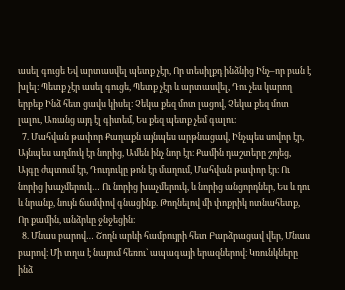ասել գուցե Եվ արտասվել պետք չէր, Որ տեսիլքդ ինձնից Ինչ–որ բան է խլել։ Պետք չէր ասել գուցե, Պետք չէր և արտասվել, Դու չես կարող երբեք Ինձ հետ ցավս կիսել։ Չեկա քեզ մոտ լացով, Չեկա քեզ մոտ լալու, Առանց այդ էլ գիտեմ, Ես քեզ պետք չեմ գալու։
  7. Մահվան թափոր Քաղաքն այնպես արթնացավ, Ինչպես սովոր էր, Այնպես աղմուկ էր նորից, Ամեն ինչ նոր էր։ Քամին դաշտերը շոյեց, Այգը ժպտում էր, Դուդուկը թոն էր մաղում, Մահվան թափոր էր։ Ու նորից խաչմերուկ… Ու նորից խաչմերուկ, և նորից անցորդներ, Ես և դու և նրանք, նույն ճամփով գնացինք. Թողնելով մի փոքրիկ ոտնահետք, Որ քամին, անձրևը ջնջեցին։
  8. Մնաս բարով… Շողն արևի համբույրի հետ Բարձրացավ վեր, Մնաս բարով։ Մի տղա է նայում հեռու` ապագայի երազներով։ Կռունկները ինձ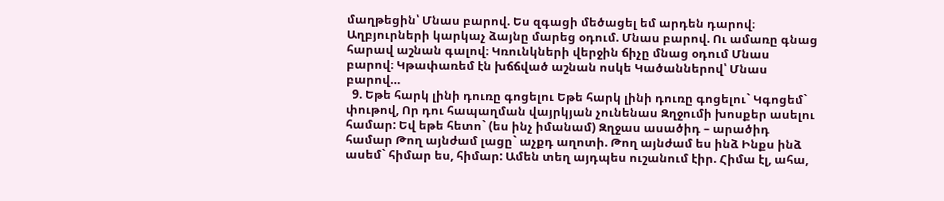մաղթեցին՝ Մնաս բարով. Ես զգացի մեծացել եմ արդեն դարով։ Աղբյուրների կարկաչ ձայնը մարեց օդում. Մնաս բարով. Ու ամառը գնաց հարավ աշնան գալով։ Կռունկների վերջին ճիչը մնաց օդում Մնաս բարով։ Կթափառեմ էն խճճված աշնան ոսկե Կածաններով՝ Մնաս բարով…
  9. Եթե հարկ լինի դուռը գոցելու Եթե հարկ լինի դուռը գոցելու` Կգոցեմ` փութով, Որ դու հապաղման վայրկյան չունենաս Զղջումի խոսքեր ասելու համար: Եվ եթե հետո` (ես ինչ իմանամ) Զղջաս ասածիդ – արածիդ համար Թող այնժամ լացը` աչքդ աղոտի. Թող այնժամ ես ինձ Ինքս ինձ ասեմ` հիմար ես, հիմար: Ամեն տեղ այդպես ուշանում էիր. Հիմա էլ, ահա,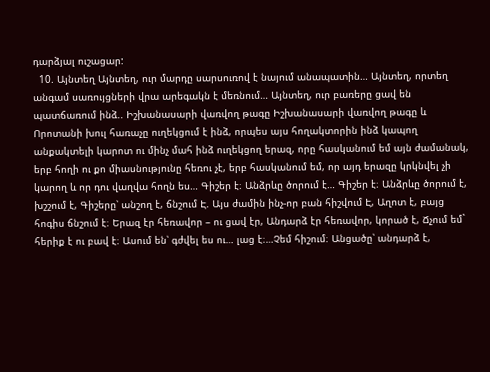դարձյալ ուշացար:
  10. Այնտեղ Այնտեղ, ուր մարդը սարսուռով է նայում անապատին… Այնտեղ, որտեղ անգամ սառույցների վրա արեգակն է մեռնում… Այնտեղ, ուր բառերը ցավ են պատճառում ինձ.. Իշխանասարի վառվող թագը Իշխանասարի վառվող թագը և Որոտանի խուլ հառաչը ուղեկցում է ինձ, որպես այս հողակտորին ինձ կապող անքակտելի կարոտ ու մինչ մահ ինձ ուղեկցող երազ, որը հասկանում եմ այն ժամանակ, երբ հողի ու քո միասնությունը հեռու չէ, երբ հասկանում եմ, որ այդ երազը կրկնվել չի կարող և որ դու վաղվա հողն ես… Գիշեր է։ Անձրևը ծորում է… Գիշեր է։ Անձրևը ծորում է, խշշում է, Գիշերը՝ անշող է, ճնշում Է. Այս ժամին ինչ-որ բան հիշվում Է, Աղոտ է, բայց հոգիս ճնշում է։ Երազ էր հեռավոր – ու ցավ էր, Անդարձ էր հեռավոր, կորած է, Ճչում եմ` հերիք է ու բավ է։ Ասում են՝ գժվել ես ու… լաց է։…Չեմ հիշում։ Անցածը՝ անդարձ է,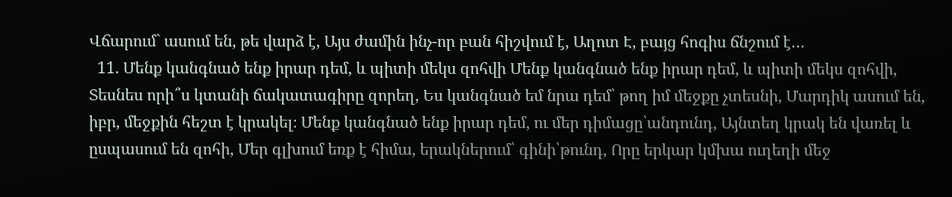Վճարում` ասում են, թե վարձ է, Այս ժամին ինչ-որ բան հիշվում է, Աղոտ Է, բայց հոգիս ճնշում է…
  11. Մենք կանգնած ենք իրար դեմ, և պիտի մեկս զոհվի Մենք կանգնած ենք իրար դեմ, և պիտի մեկս զոհվի, Տեսնես որի՞ս կտանի ճակատագիրը զորեղ, Ես կանգնած եմ նրա դեմ՝ թող իմ մեջքը չտեսնի, Մարդիկ ասում են, իբր, մեջքին հեշտ է կրակել։ Մենք կանգնած ենք իրար դեմ, ու մեր դիմացը՝անդունդ, Այնտեղ կրակ են վառել և ըսպասում են զոհի, Մեր գլխում եռք է հիմա, երակներում՝ գինի՝թունդ, Որը երկար կմխա ուղեղի մեջ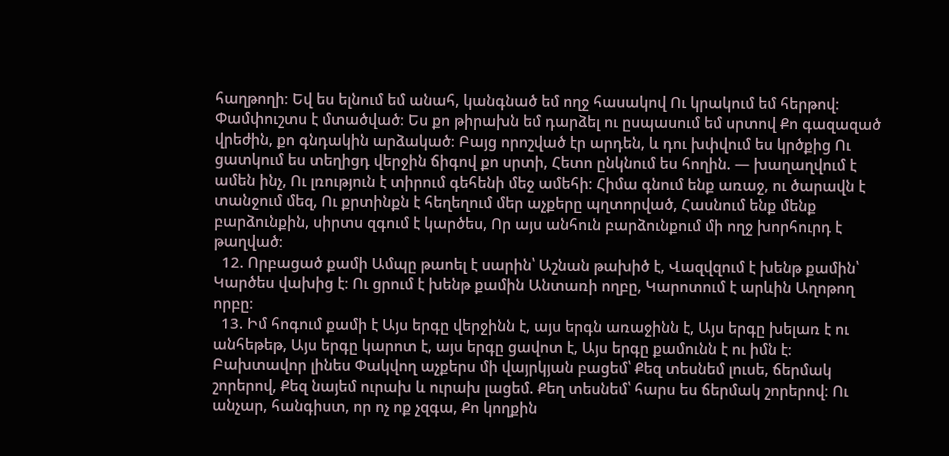հաղթողի։ Եվ ես ելնում եմ անահ, կանգնած եմ ողջ հասակով Ու կրակում եմ հերթով։ Փամփուշտս է մտածված։ Ես քո թիրախն եմ դարձել ու ըսպասում եմ սրտով Քո գազազած վրեժին, քո գնդակին արձակած։ Բայց որոշված էր արդեն, և դու խփվում ես կրծքից Ու ցատկում ես տեղիցդ վերջին ճիգով քո սրտի, Հետո ընկնում ես հողին. — խաղաղվում է ամեն ինչ, Ու լռություն է տիրում գեհենի մեջ ամեհի։ Հիմա գնում ենք առաջ, ու ծարավն է տանջում մեզ, Ու քրտինքն է հեղեղում մեր աչքերը պղտորված, Հասնում ենք մենք բարձունքին, սիրտս զգում է կարծես, Որ այս անհուն բարձունքում մի ողջ խորհուրդ է թաղված։
  12. Որբացած քամի Ամպը թաոել է սարին՝ Աշնան թախիծ է, Վազվզում է խենթ քամին՝ Կարծես վախից է։ Ու ցրում է խենթ քամին Անտառի ողբը, Կարոտում է արևին Աղոթող որբը։
  13. Իմ հոգում քամի է Այս երգը վերջինն է, այս երգն առաջինն է, Այս երգը խելառ է ու անհեթեթ, Այս երգը կարոտ է, այս երգը ցավոտ է, Այս երգը քամունն է ու իմն է։ Բախտավոր լինես Փակվող աչքերս մի վայրկյան բացեմ՝ Քեզ տեսնեմ լուսե, ճերմակ շորերով, Քեզ նայեմ ուրախ և ուրախ լացեմ. Քեղ տեսնեմ՝ հարս ես ճերմակ շորերով։ Ու անչար, հանգիստ, որ ոչ ոք չզգա, Քո կողքին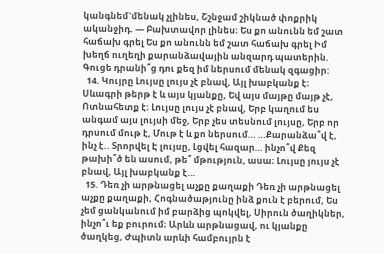կանգնեմ`մենակ չլինես, Շշնջամ շիկնած փոքրիկ ականջիդ. — Բախտավոր լինես։ Ես քո անունն եմ շատ հաճախ գրել Ես քո անունն եմ շատ հաճախ գրել Իմ խեղճ ուղեղի քարանձավային անզարդ պատերին. Գուցե դրանի՞ց դու քեզ իմ ներսում մենակ զգացիր:
  14. Կույրը Լույսը լույս չէ բնավ, Այլ խաբկանք է։ Սևագրի թերթ է և այս կյանքը, Եվ այս մայթը մայթ չէ, Ոտնահետք է։ Լույսը լույս չէ բնավ, Երբ կաղում ես անգամ այս լույսի մեջ, Երբ չես տեսնում լույսը, Երբ որ դրսում մութ է, Մութ է և քո ներսում… …Քարանձա՞վ է, ինչ է.. Տրորվել Է լույսը, Լցվել հազար… ինչո՞վ Քեզ թախի՞ծ են ասում, թե՞ մթություն, ասա։ Լույսը յույս չէ բնավ, Այլ խաբկանք է…
  15. Դեռ չի արթնացել աչքը քաղաքի Դեռ չի արթնացել աչքը քաղաքի, Հոգնածաթյունը ինձ քուն է բերում, Ես չեմ ցանկանում իմ բարձից պոկվել, Սիրուն ծաղիկներ, ինչո՞ւ եք բուրում։ Արևն արթնացավ, ու կյանքը ծաղկեց, Ժպիտն արևի համբույրն է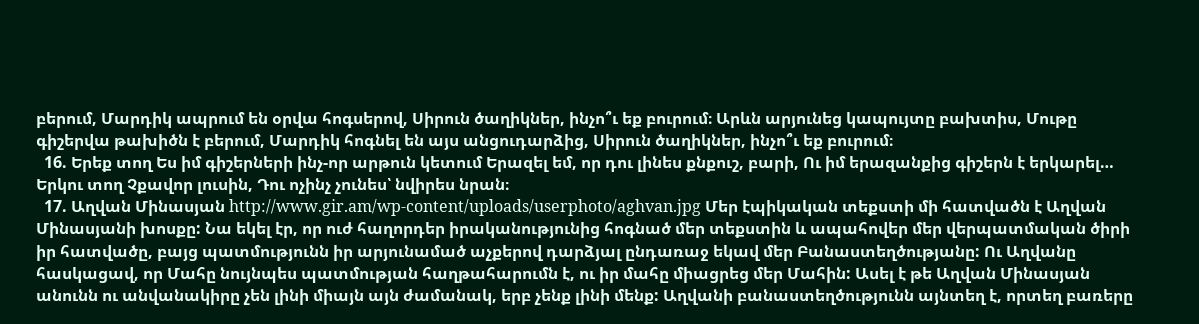բերում, Մարդիկ ապրում են օրվա հոգսերով, Սիրուն ծաղիկներ, ինչո՞ւ եք բուրում։ Արևն արյունեց կապույտը բախտիս, Մութը գիշերվա թախիծն է բերում, Մարդիկ հոգնել են այս անցուդարձից, Սիրուն ծաղիկներ, ինչո՞ւ եք բուրում։
  16. Երեք տող Ես իմ գիշերների ինչ-որ արթուն կետում Երազել եմ, որ դու լինես քնքուշ, բարի, Ու իմ երազանքից գիշերն է երկարել… Երկու տող Չքավոր լուսին, Դու ոչինչ չունես՝ նվիրես նրան։
  17. Աղվան Մինասյան http://www.gir.am/wp-content/uploads/userphoto/aghvan.jpg Մեր էպիկական տեքստի մի հատվածն է Աղվան Մինասյանի խոսքը: Նա եկել էր, որ ուժ հաղորդեր իրականությունից հոգնած մեր տեքստին և ապահովեր մեր վերպատմական ծիրի իր հատվածը, բայց պատմությունն իր արյունամած աչքերով դարձյալ ընդառաջ եկավ մեր Բանաստեղծությանը: Ու Աղվանը հասկացավ, որ Մահը նույնպես պատմության հաղթահարումն է, ու իր մահը միացրեց մեր Մահին: Ասել է թե Աղվան Մինասյան անունն ու անվանակիրը չեն լինի միայն այն ժամանակ, երբ չենք լինի մենք: Աղվանի բանաստեղծությունն այնտեղ է, որտեղ բառերը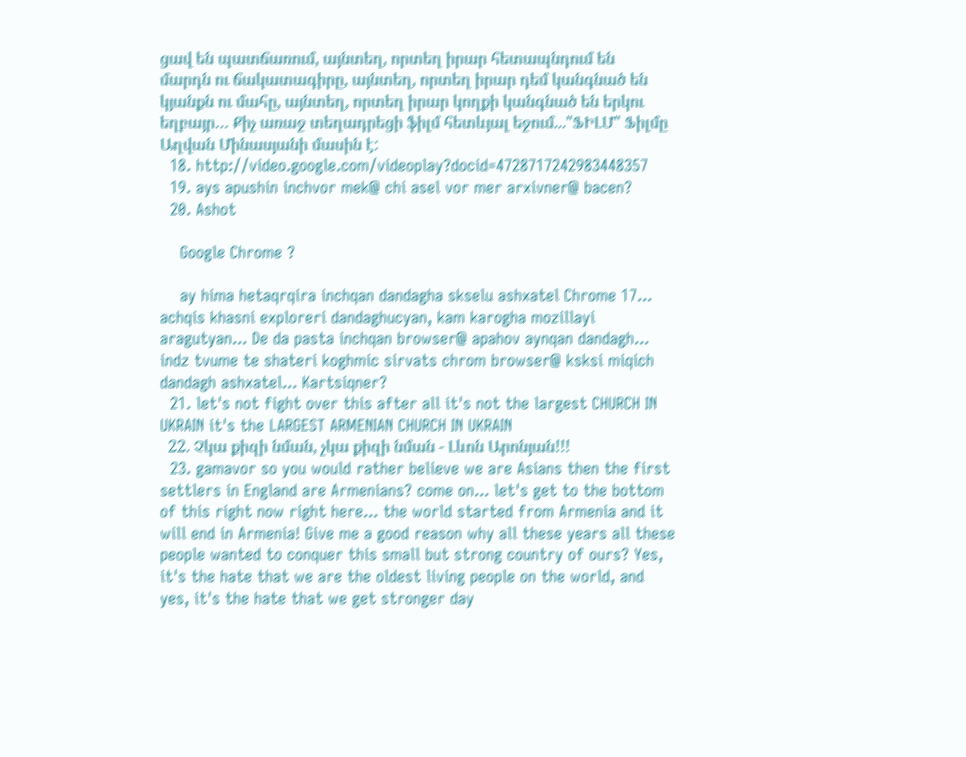ցավ են պատճառում, այնտեղ, որտեղ իրար հետապնդում են մարդն ու ճակատագիրը, այնտեղ, որտեղ իրար դեմ կանգնած են կյանքն ու մահը, այնտեղ, որտեղ իրար կողքի կանգնած են երկու եղբայր… Քիչ առաջ տեղադրեցի ֆիլմ հետևյալ եջում..."ՖԻԼՄ" Ֆիլմը Աղվան Մինասյանի մասին է:
  18. http://video.google.com/videoplay?docid=4728717242983448357
  19. ays apushin inchvor mek@ chi asel vor mer arxivner@ bacen?
  20. Ashot

    Google Chrome ?

    ay hima hetaqrqira inchqan dandagha skselu ashxatel Chrome 17... achqis khasni exploreri dandaghucyan, kam karogha mozillayi aragutyan... De da pasta inchqan browser@ apahov aynqan dandagh... indz tvume te shateri koghmic sirvats chrom browser@ ksksi miqich dandagh ashxatel... Kartsiqner?
  21. let's not fight over this after all it's not the largest CHURCH IN UKRAIN it's the LARGEST ARMENIAN CHURCH IN UKRAIN
  22. Չկա քիզի նման, չկա քիզի նման - Լևոն Արոնյան!!!
  23. gamavor so you would rather believe we are Asians then the first settlers in England are Armenians? come on... let's get to the bottom of this right now right here... the world started from Armenia and it will end in Armenia! Give me a good reason why all these years all these people wanted to conquer this small but strong country of ours? Yes, it's the hate that we are the oldest living people on the world, and yes, it's the hate that we get stronger day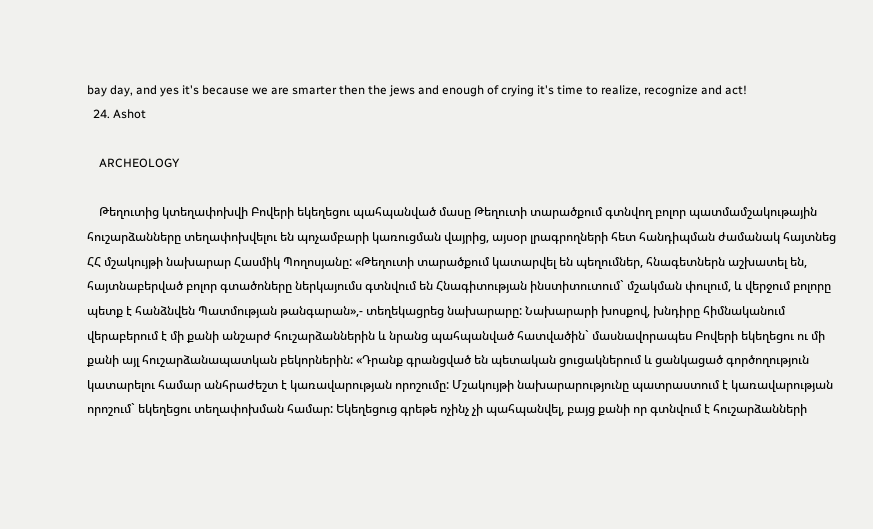bay day, and yes it's because we are smarter then the jews and enough of crying it's time to realize, recognize and act!
  24. Ashot

    ARCHEOLOGY

    Թեղուտից կտեղափոխվի Բովերի եկեղեցու պահպանված մասը Թեղուտի տարածքում գտնվող բոլոր պատմամշակութային հուշարձանները տեղափոխվելու են պոչամբարի կառուցման վայրից, այսօր լրագրողների հետ հանդիպման ժամանակ հայտնեց ՀՀ մշակույթի նախարար Հասմիկ Պողոսյանը: «Թեղուտի տարածքում կատարվել են պեղումներ, հնագետներն աշխատել են, հայտնաբերված բոլոր գտածոները ներկայումս գտնվում են Հնագիտության ինստիտուտում` մշակման փուլում, և վերջում բոլորը պետք է հանձնվեն Պատմության թանգարան»,- տեղեկացրեց նախարարը: Նախարարի խոսքով, խնդիրը հիմնականում վերաբերում է մի քանի անշարժ հուշարձաններին և նրանց պահպանված հատվածին` մասնավորապես Բովերի եկեղեցու ու մի քանի այլ հուշարձանապատկան բեկորներին: «Դրանք գրանցված են պետական ցուցակներում և ցանկացած գործողություն կատարելու համար անհրաժեշտ է կառավարության որոշումը: Մշակույթի նախարարությունը պատրաստում է կառավարության որոշում` եկեղեցու տեղափոխման համար: Եկեղեցուց գրեթե ոչինչ չի պահպանվել, բայց քանի որ գտնվում է հուշարձանների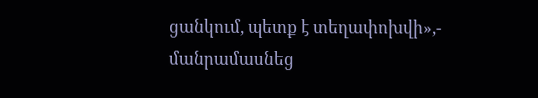ցանկում, պետք է տեղափոխվի»,- մանրամասնեց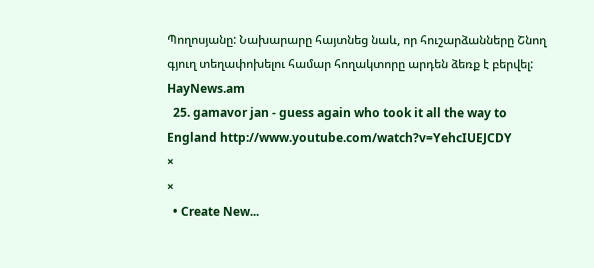Պողոսյանը: Նախարարը հայտնեց նաև, որ հուշարձանները Շնող գյուղ տեղափոխելու համար հողակտորը արդեն ձեռք է բերվել: HayNews.am
  25. gamavor jan - guess again who took it all the way to England http://www.youtube.com/watch?v=YehcIUEJCDY
×
×
  • Create New...